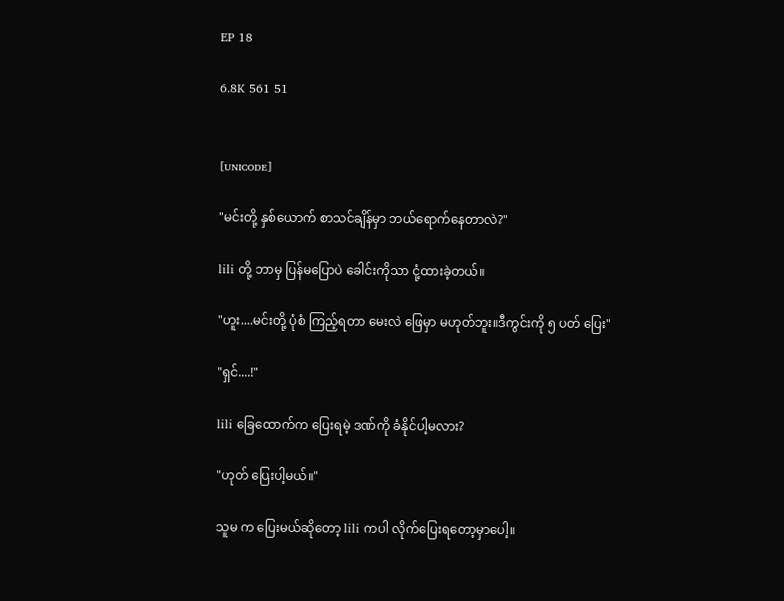EP 18

6.8K 561 51


[ᴜɴɪᴄᴏᴅᴇ]

"မင်းတို့ နှစ်ယောက် စာသင်ချိန်မှာ ဘယ်ရောက်နေတာလဲ?"

lili တို့ ဘာမှ ပြန်မပြောပဲ ခေါင်းကိုသာ ငုံ့ထားခဲ့တယ်။

"ဟူး....မင်းတို့ ပုံစံ ကြည့်ရတာ မေးလဲ ဖြေမှာ မဟုတ်ဘူး။ဒီကွင်းကို ၅ ပတ် ပြေး"

"ရှင်....!"

lili ခြေထောက်က ပြေးရမဲ့ ဒဏ်ကို ခံနိုင်ပါ့မလား?

"ဟုတ် ပြေးပါ့မယ်။"

သူမ က ပြေးမယ်ဆိုတော့ lili ကပါ လိုက်ပြေးရတော့မှာပေါ့။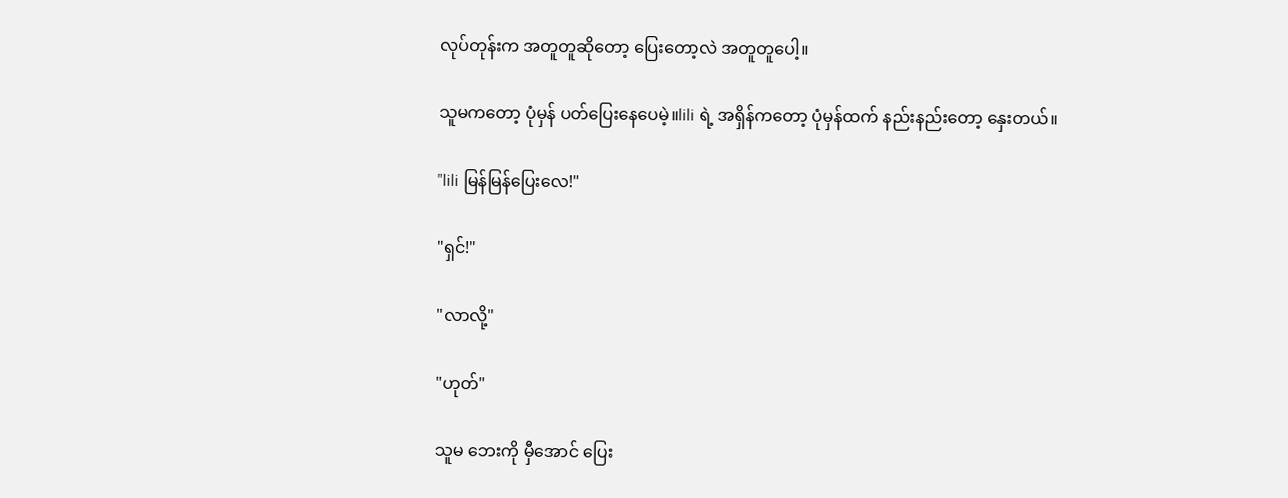လုပ်တုန်းက အတူတူဆိုတော့ ပြေးတော့လဲ အတူတူပေါ့။

သူမကတော့ ပုံမှန် ပတ်ပြေးနေပေမဲ့။lili ရဲ့ အရှိန်ကတော့ ပုံမှန်ထက် နည်းနည်းတော့ နှေးတယ်။

"lili မြန်မြန်ပြေးလေ!"

"ရှင်!"

"လာလို့"

"ဟုတ်"

သူမ ဘေးကို မှီအောင် ပြေး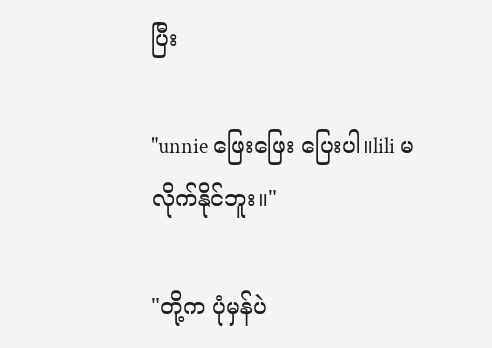ပြီး

"unnie ဖြေးဖြေး ပြေးပါ။lili မလိုက်နိုင်ဘူး။"

"တို့က ပုံမှန်ပဲ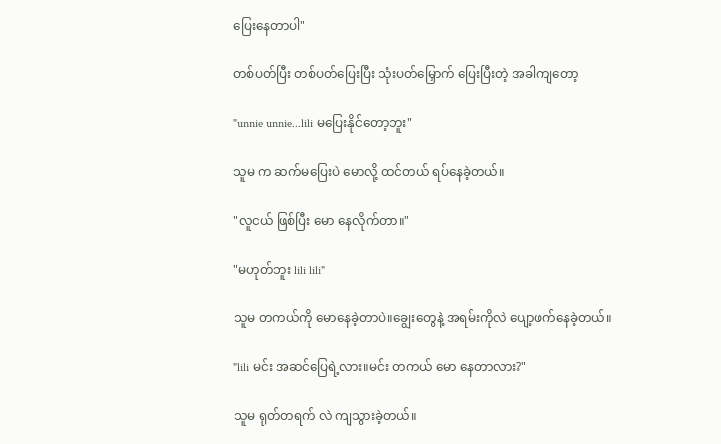ပြေးနေတာပါ"

တစ်ပတ်ပြီး တစ်ပတ်ပြေးပြီး သုံးပတ်မြှောက် ပြေးပြီးတဲ့ အခါကျတော့

"unnie unnie...lili မပြေးနိုင်တော့ဘူး"

သူမ က ဆက်မပြေးပဲ မောလို့ ထင်တယ် ရပ်နေခဲ့တယ်။

"လူငယ် ဖြစ်ပြီး မော နေလိုက်တာ။"

"မဟုတ်ဘူး lili lili"

သူမ တကယ်ကို မောနေခဲ့တာပဲ။ချွေးတွေနဲ့ အရမ်းကိုလဲ ပျော့ဖက်နေခဲ့တယ်။

"lili မင်း အဆင်ပြေရဲ့လား။မင်း တကယ် မော နေတာလား?"

သူမ ရုတ်တရက် လဲ ကျသွားခဲ့တယ်။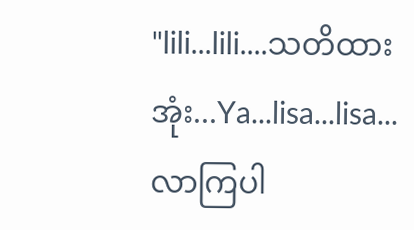"lili...lili....သတိထားအုံး...Ya...lisa...lisa...
လာကြပါ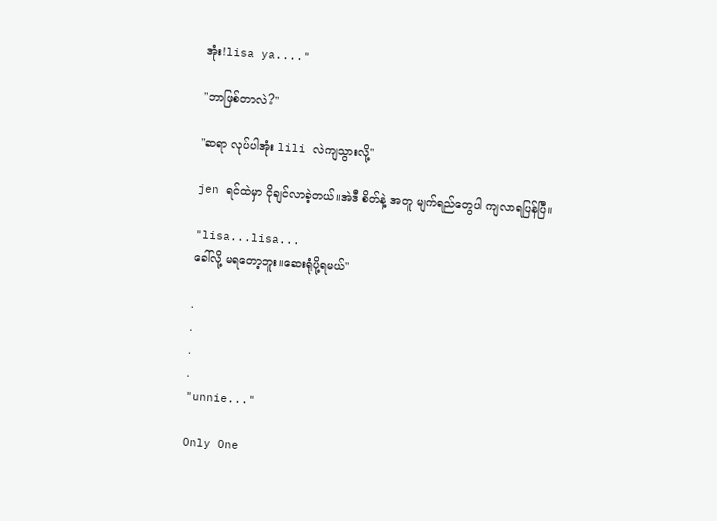အုံး!lisa ya...."

"ဘာဖြစ်တာလဲ?"

"ဆရာ လုပ်ပါအုံး lili လဲကျသွားလို့"

jen ရင်ထဲမှာ ငိုချင်လာခဲ့တယ်။အဲဒီ စိတ်နဲ့ အတူ မျက်ရည်တွေပါ ကျလာရပြန်ပြီ။

"lisa...lisa...
ခေါ်လို့ မရတော့ဘူး။ဆေးရုံပို့ရမယ်"

.
.
.
.
"unnie..."

Only One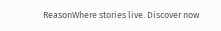ReasonWhere stories live. Discover now